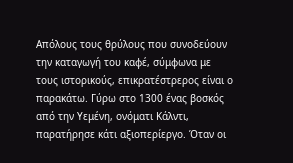Απόλους τους θρύλους που συνοδεύουν την καταγωγή του καφέ, σύμφωνα με τους ιστορικούς, επικρατέστρερος είναι ο παρακάτω. Γύρω στο 1300 ένας βοσκός από την Υεμένη, ονόματι Κάλντι, παρατήρησε κάτι αξιοπερίεργο. Όταν οι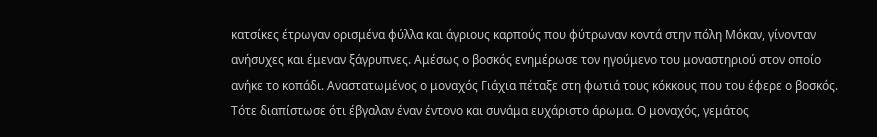κατσίκες έτρωγαν ορισμένα φύλλα και άγριους καρπούς που φύτρωναν κοντά στην πόλη Μόκαν, γίνονταν ανήσυχες και έμεναν ξάγρυπνες. Αμέσως ο βοσκός ενημέρωσε τον ηγούμενο του μοναστηριού στον οποίο ανήκε το κοπάδι. Αναστατωμένος ο μοναχός Γιάχια πέταξε στη φωτιά τους κόκκους που του έφερε ο βοσκός. Τότε διαπίστωσε ότι έβγαλαν έναν έντονο και συνάμα ευχάριστο άρωμα. Ο μοναχός, γεμάτος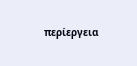περίεργεια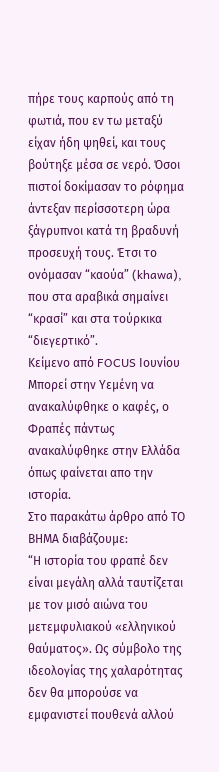πήρε τους καρπούς από τη φωτιά, που εν τω μεταξύ είχαν ήδη ψηθεί, και τους βούτηξε μέσα σε νερό. Όσοι πιστοί δοκίμασαν το ρόφημα άντεξαν περίσσοτερη ώρα ξάγρυπνοι κατά τη βραδυνή προσευχή τους. Έτσι το ονόμασαν “καούα” (khawa), που στα αραβικά σημαίνει “κρασί” και στα τούρκικα “διεγερτικό”.
Κείμενο από FOCUS Ιουνίου
Μπορεί στην Υεμένη να ανακαλύφθηκε ο καφές, ο Φραπές πάντως ανακαλύφθηκε στην Ελλάδα όπως φαίνεται απο την ιστορία.
Στο παρακάτω άρθρο από ΤΟ ΒΗΜΑ διαβάζουμε:
“Η ιστορία του φραπέ δεν είναι μεγάλη αλλά ταυτίζεται με τον μισό αιώνα του μετεμφυλιακού «ελληνικού θαύματος». Ως σύμβολο της ιδεολογίας της χαλαρότητας δεν θα μπορούσε να εμφανιστεί πουθενά αλλού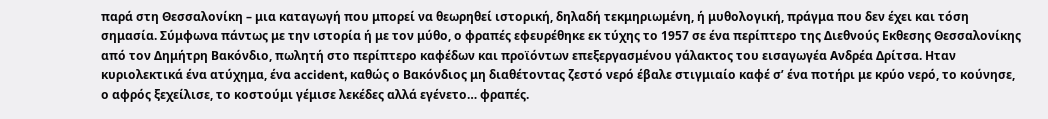παρά στη Θεσσαλονίκη – μια καταγωγή που μπορεί να θεωρηθεί ιστορική, δηλαδή τεκμηριωμένη, ή μυθολογική, πράγμα που δεν έχει και τόση σημασία. Σύμφωνα πάντως με την ιστορία ή με τον μύθο, ο φραπές εφευρέθηκε εκ τύχης το 1957 σε ένα περίπτερο της Διεθνούς Εκθεσης Θεσσαλονίκης από τον Δημήτρη Βακόνδιο, πωλητή στο περίπτερο καφέδων και προϊόντων επεξεργασμένου γάλακτος του εισαγωγέα Ανδρέα Δρίτσα. Ηταν κυριολεκτικά ένα ατύχημα, ένα accident, καθώς ο Βακόνδιος μη διαθέτοντας ζεστό νερό έβαλε στιγμιαίο καφέ σ’ ένα ποτήρι με κρύο νερό, το κούνησε, ο αφρός ξεχείλισε, το κοστούμι γέμισε λεκέδες αλλά εγένετο… φραπές.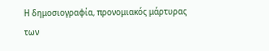Η δημοσιογραφία, προνομιακός μάρτυρας των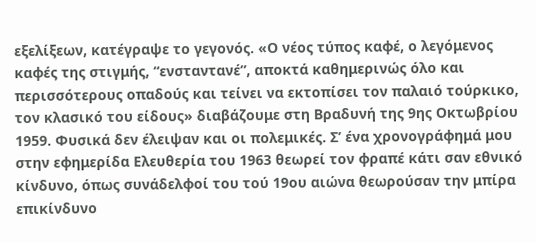εξελίξεων, κατέγραψε το γεγονός. «Ο νέος τύπος καφέ, ο λεγόμενος καφές της στιγμής, “ενσταντανέ”, αποκτά καθημερινώς όλο και περισσότερους οπαδούς και τείνει να εκτοπίσει τον παλαιό τούρκικο, τον κλασικό του είδους» διαβάζουμε στη Βραδυνή της 9ης Οκτωβρίου 1959. Φυσικά δεν έλειψαν και οι πολεμικές. Σ’ ένα χρονογράφημά μου στην εφημερίδα Ελευθερία του 1963 θεωρεί τον φραπέ κάτι σαν εθνικό κίνδυνο, όπως συνάδελφοί του τού 19ου αιώνα θεωρούσαν την μπίρα επικίνδυνο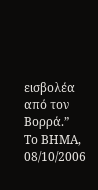εισβολέα από τον Βορρά.”
Το ΒΗΜΑ, 08/10/2006